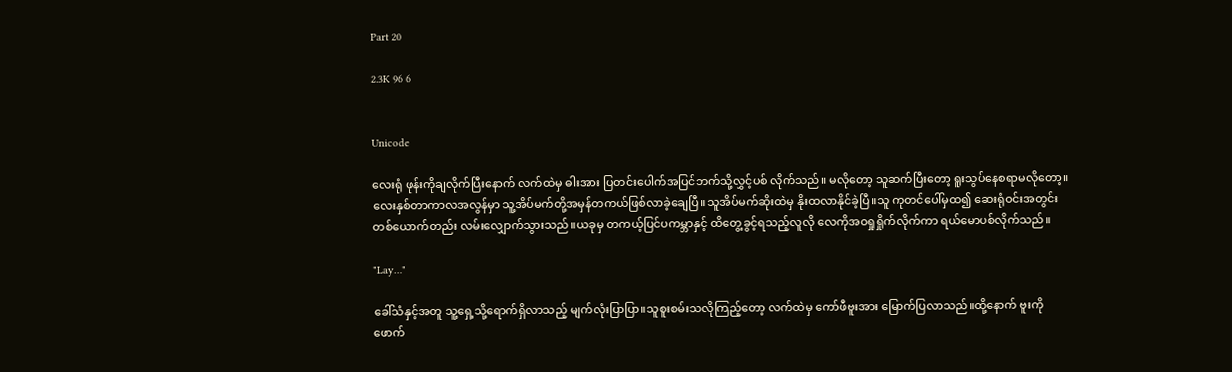Part 20

2.3K 96 6


Unicode

လေးရုံ ဖုန်းကိုချလိုက်ပြီးနောက် လက်ထဲမှ ဓါးအား ပြတင်းပေါက်အပြင်ဘက်သို့လွှင့်ပစ် လိုက်သည်။ မလိုတော့ သူဆက်ပြီးတော့ ရူးသွပ်နေစရာမလိုတော့။လေးနှစ်တာကာလအလွန်မှာ သူ့အိပ်မက်တို့အမှန်တကယ်ဖြစ်လာခဲ့ချေပြီ။သူအိပ်မက်ဆိုးထဲမှ နိုးထလာနိုင်ခဲ့ပြီ။သူ ကုတင်ပေါ်မှထ၍ ဆေးရုံဝင်းအတွင်း တစ်ယောက်တည်း လမ်းလျှောက်သွားသည်။ယခုမှ တကယ့်ပြင်ပကမ္ဘာနှင့် ထိတွေ့ခွင့်ရသည့်လူလို လေကိုအဝရှုရှိုက်လိုက်ကာ ရယ်မောပစ်လိုက်သည်။

"Lay…"

ခေါ်သံနှင့်အတူ သူ့ရှေ့သို့ရောက်ရှိလာသည့် မျက်လုံးပြာပြာ။သူစူးစမ်းသလိုကြည့်တော့ လက်ထဲမှ ကော်ဖီဗူးအား မြောက်ပြလာသည်။ထို့နောက် ဗူးကိုဖောက်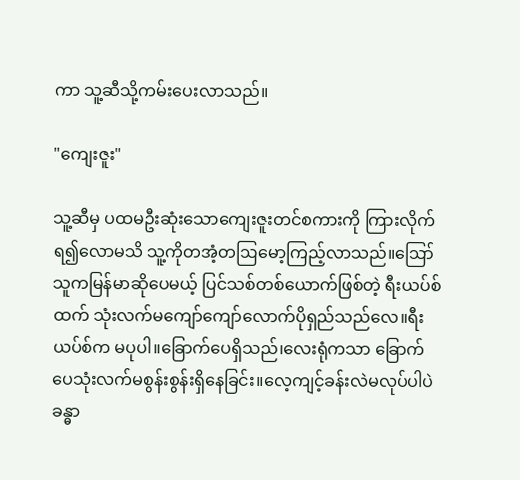ကာ သူ့ဆီသို့ကမ်းပေးလာသည်။

"ကျေးဇူး"

သူ့ဆီမှ ပထမဦးဆုံးသောကျေးဇူးတင်စကားကို ကြားလိုက်ရ၍လောမသိ သူ့ကိုတအံ့တဩမော့ကြည့်လာသည်။ဪ သူကမြန်မာဆိုပေမယ့် ပြင်သစ်တစ်ယောက်ဖြစ်တဲ့ ရီးယပ်စ်ထက် သုံးလက်မကျော်ကျော်လောက်ပိုရှည်သည်လေ။ရီးယပ်စ်က မပုပါ။ခြောက်ပေရှိသည်၊လေးရုံကသာ ခြောက်ပေသုံးလက်မစွန်းစွန်းရှိနေခြင်း။လေ့ကျင့်ခန်းလဲမလုပ်ပါပဲ ခန္ဓာ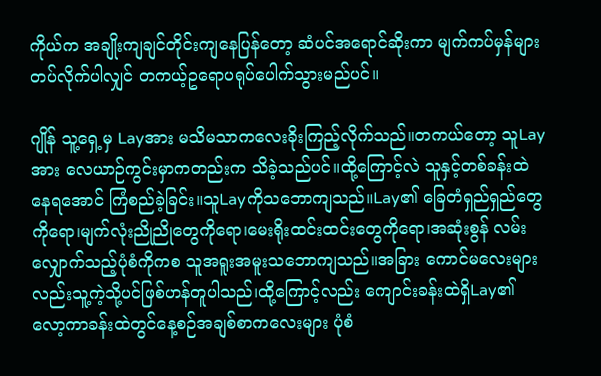ကိုယ်က အချိုးကျချင်တိုင်းကျနေပြန်တော့ ဆံပင်အရောင်ဆိုးကာ မျက်ကပ်မှန်များတပ်လိုက်ပါလျှင် တကယ့်ဥရောပရုပ်ပေါက်သွားမည်ပင်။

ဂျိုန် သူ့ရှေ့မှ Layအား မသိမသာကလေးခိုးကြည့်လိုက်သည်။တကယ်တော့ သူLayအား လေယာဉ်ကွင်းမှာကတည်းက သိခဲ့သည်ပင်။ထို့ကြောင့်လဲ သူနှင့်တစ်ခန်းထဲနေရအောင် ကြံစည်ခဲ့ခြင်း။သူLayကိုသဘောကျသည်။Lay၏ ခြေတံရှည်ရှည်တွေကိုရော၊မျက်လုံးညိုညိုတွေကိုရော၊မေးရိုးထင်းထင်းတွေကိုရော၊အဆုံးစွန် လမ်းလျှောက်သည့်ပုံစံကိုကစ သူအရူးအမူးသဘောကျသည်။အခြား ကောင်မလေးများလည်းသူ့ကဲ့သို့ပင်ဖြစ်ဟန်တူပါသည်၊ထို့ကြောင့်လည်း ကျောင်းခန်းထဲရှိLay၏ လော့ကာခန်းထဲတွင်နေ့စဉ်အချစ်စာကလေးများ ပုံစံ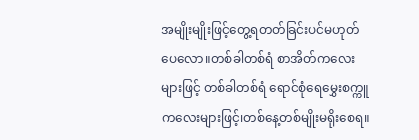အမျိုးမျိုးဖြင့်တွေ့ရတတ်ခြင်းပင်မဟုတ်ပေလော။တစ်ခါတစ်ရံ စာအိတ်ကလေးများဖြင့် တစ်ခါတစ်ရံ ရောင်စုံရေမွှေးစက္ကူကလေးများဖြင့်၊တစ်နေ့တစ်မျိုးမရိုးစေရ။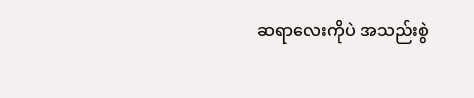ဆရာလေးကိုပဲ အသည်းစွဲ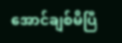အောင်ချစ်မိပြီ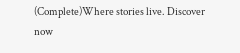(Complete)Where stories live. Discover now